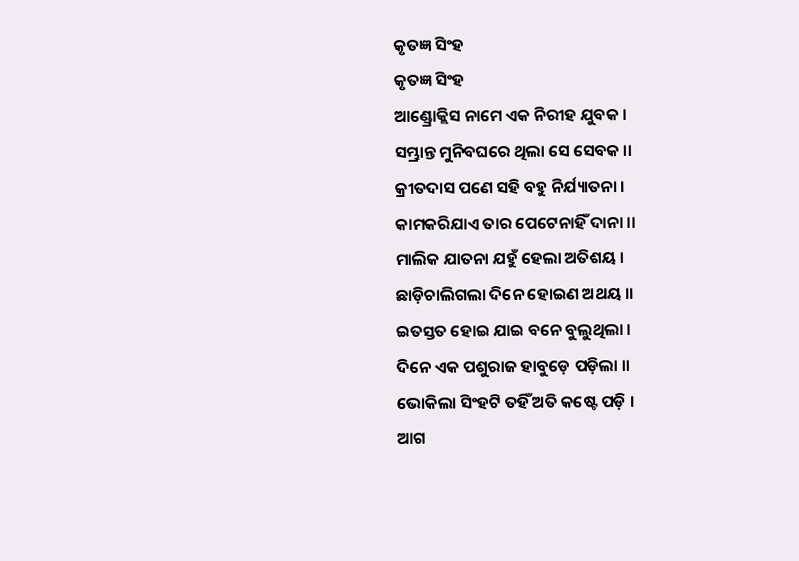କୃତଜ୍ଞ ସିଂହ
କୃତଜ୍ଞ ସିଂହ
ଆଣ୍ଡ୍ରୋକ୍ଲିସ ନାମେ ଏକ ନିରୀହ ଯୁବକ ।
ସମ୍ଭ୍ରାନ୍ତ ମୁନିବଘରେ ଥିଲା ସେ ସେବକ ।।
କ୍ରୀତଦାସ ପଣେ ସହି ବହୁ ନିର୍ଯ୍ୟାତନା ।
କାମକରିଯାଏ ତାର ପେଟେନାହିଁ ଦାନା ।।
ମାଲିକ ଯାତନା ଯହୁଁ ହେଲା ଅତିଶୟ ।
ଛାଡ଼ିଚାଲିଗଲା ଦିନେ ହୋଇଣ ଅଥୟ ।।
ଇତସ୍ତତ ହୋଇ ଯାଇ ବନେ ବୁଲୁଥିଲା ।
ଦିନେ ଏକ ପଶୁରାଜ ହାବୁଡ଼େ ପଡ଼ିଲା ।।
ଭୋକିଲା ସିଂହଟି ତହିଁ ଅତି କଷ୍ଟେ ପଡ଼ି ।
ଆଗ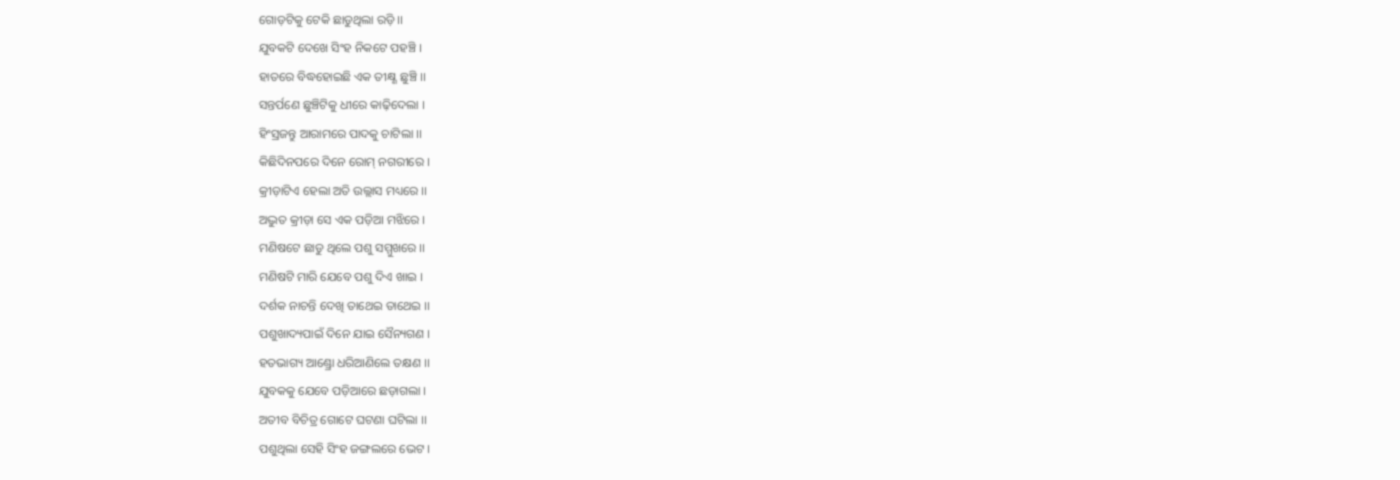ଗୋଡ଼ଟିକୁ ଟେକି ଛାଡୁଥିଲା ରଡ଼ି ।।
ଯୁବକଟି ଦେଖେ ସିଂହ ନିକଟେ ପହଞ୍ଚି ।
ହାତରେ ବିଦ୍ଧହୋଇଛି ଏକ ତୀକ୍ଷ୍ଣ ଛୁଞ୍ଚି ।।
ସନ୍ତର୍ପଣେ ଛୁଞ୍ଚିଟିକୁ ଧୀରେ କାଢ଼ିଦେଲା ।
ହିଂସ୍ରଜନ୍ତୁ ଆରାମରେ ପାଦକୁ ଚାଟିଲା ।।
କିଛିଦିନପରେ ଦିନେ ରୋମ୍ ନଗରୀରେ ।
କ୍ରୀଡ଼ାଟିଏ ହେଲା ଅତି ଉଲ୍ଲାସ ମଧ୍ୟରେ ।।
ଅଦ୍ଭୁତ କ୍ରୀଡ଼ା ସେ ଏକ ପଡ଼ିଆ ମଝିରେ ।
ମଣିଷଟେ ଛାଡୁ ଥିଲେ ପଶୁ ସମ୍ମୁଖରେ ।।
ମଣିଷଟି ମାରି ଯେବେ ପଶୁ ଦିଏ ଖାଇ ।
ଦର୍ଶକ ନାଚନ୍ତି ଦେଖି ତାଥେଇ ତାଥେଇ ।।
ପଶୁଖାଦ୍ୟପାଇଁ ଦିନେ ଯାଇ ସୈନ୍ୟଗଣ ।
ହତଭାଗ୍ୟ ଆଣ୍ଡ୍ରୋ ଧରିଆଣିଲେ ତକ୍ଷଣ ।।
ଯୁବକକୁ ଯେବେ ପଡ଼ିଆରେ ଛଡ଼ାଗଲା ।
ଅତୀବ ବିଚିତ୍ର ଗୋଟେ ଘଟଣା ଘଟିଲା ।।
ପଶୁଥିଲା ସେହି ସିଂହ ଜଙ୍ଗଲରେ ଭେଟ ।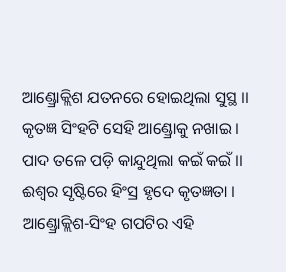ଆଣ୍ଡ୍ରୋକ୍ଲିଶ ଯତନରେ ହୋଇଥିଲା ସୁସ୍ଥ ।।
କୃତଜ୍ଞ ସିଂହଟି ସେହି ଆଣ୍ଡ୍ରୋକୁ ନଖାଇ ।
ପାଦ ତଳେ ପଡ଼ି କାନ୍ଦୁଥିଲା କଇଁ କଇଁ ।।
ଈଶ୍ୱର ସୃଷ୍ଟିରେ ହିଂସ୍ର ହୃଦେ କୃତଜ୍ଞତା ।
ଆଣ୍ଡ୍ରୋକ୍ଲିଶ-ସିଂହ ଗପଟିର ଏହି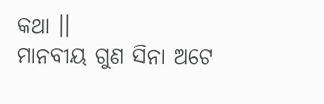କଥା ।।
ମାନବୀୟ ଗୁଣ ସିନା ଅଟେ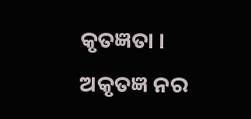କୃତଜ୍ଞତା ।
ଅକୃତଜ୍ଞ ନର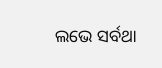ଲଭେ ସର୍ବଥା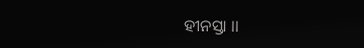ହୀନସ୍ତା ।।